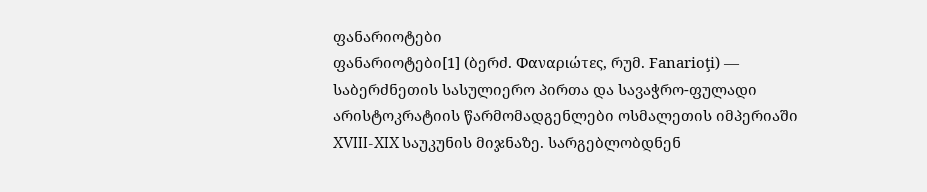ფანარიოტები
ფანარიოტები[1] (ბერძ. Φαναριώτες, რუმ. Fanarioţi) — საბერძნეთის სასულიერო პირთა და სავაჭრო-ფულადი არისტოკრატიის წარმომადგენლები ოსმალეთის იმპერიაში XVIII-XIX საუკუნის მიჯნაზე. სარგებლობდნენ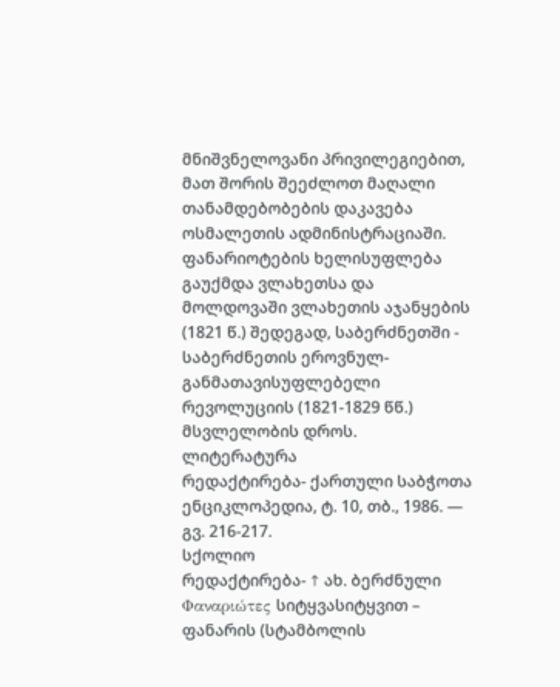მნიშვნელოვანი პრივილეგიებით, მათ შორის შეეძლოთ მაღალი თანამდებობების დაკავება ოსმალეთის ადმინისტრაციაში. ფანარიოტების ხელისუფლება გაუქმდა ვლახეთსა და მოლდოვაში ვლახეთის აჯანყების (1821 წ.) შედეგად, საბერძნეთში - საბერძნეთის ეროვნულ-განმათავისუფლებელი რევოლუციის (1821-1829 წწ.) მსვლელობის დროს.
ლიტერატურა
რედაქტირება- ქართული საბჭოთა ენციკლოპედია, ტ. 10, თბ., 1986. — გვ. 216-217.
სქოლიო
რედაქტირება- ↑ ახ. ბერძნული Φαναριώτες სიტყვასიტყვით – ფანარის (სტამბოლის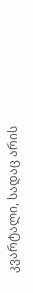კვარტალი, სადაც არის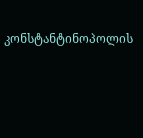კონსტანტინოპოლის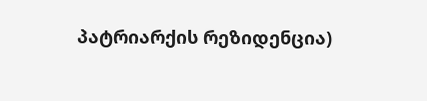პატრიარქის რეზიდენცია)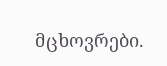მცხოვრები.